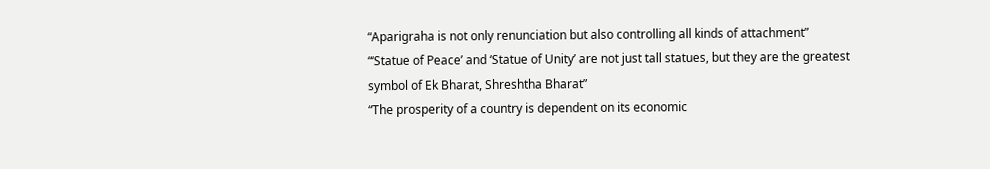“Aparigraha is not only renunciation but also controlling all kinds of attachment”
“‘Statue of Peace’ and ‘Statue of Unity’ are not just tall statues, but they are the greatest symbol of Ek Bharat, Shreshtha Bharat”
“The prosperity of a country is dependent on its economic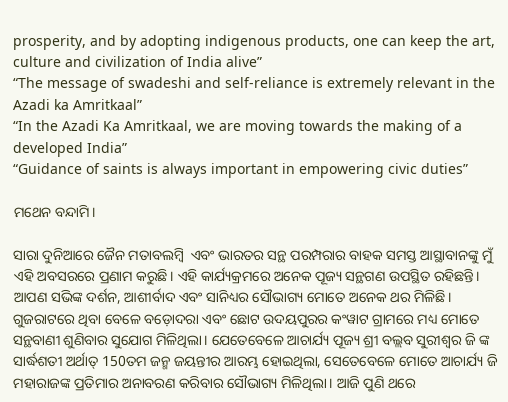prosperity, and by adopting indigenous products, one can keep the art, culture and civilization of India alive”
“The message of swadeshi and self-reliance is extremely relevant in the Azadi ka Amritkaal”
“In the Azadi Ka Amritkaal, we are moving towards the making of a developed India”
“Guidance of saints is always important in empowering civic duties”

ମଥେନ ବନ୍ଦାମି।

ସାରା ଦୁନିଆରେ ଜୈନ ମତାବଲମ୍ବି  ଏବଂ ଭାରତର ସନ୍ଥ ପରମ୍ପରାର ବାହକ ସମସ୍ତ ଆସ୍ଥାବାନଙ୍କୁ ମୁଁ ଏହି ଅବସରରେ ପ୍ରଣାମ କରୁଛି। ଏହି କାର୍ଯ୍ୟକ୍ରମରେ ଅନେକ ପୂଜ୍ୟ ସନ୍ଥଗଣ ଉପସ୍ଥିତ ରହିଛନ୍ତି। ଆପଣ ସଭିଙ୍କ ଦର୍ଶନ, ଆଶୀର୍ବାଦ ଏବଂ ସାନିଧ୍ୟର ସୌଭାଗ୍ୟ ମୋତେ ଅନେକ ଥର ମିଳିଛି। ଗୁଜରାଟରେ ଥିବା ବେଳେ ବଡ଼ୋଦରା ଏବଂ ଛୋଟ ଉଦୟପୁରର କଂୱାଟ ଗ୍ରାମରେ ମଧ୍ୟ ମୋତେ ସନ୍ଥବାଣୀ ଶୁଣିବାର ସୁଯୋଗ ମିଳିଥିଲା। ଯେତେବେଳେ ଆଚାର୍ଯ୍ୟ ପୂଜ୍ୟ ଶ୍ରୀ ବଲ୍ଲବ ସୁରୀଶ୍ବର ଜି ଙ୍କ ସାର୍ଦ୍ଧଶତୀ ଅର୍ଥାତ୍ 150ତମ ଜନ୍ମ ଜୟନ୍ତୀର ଆରମ୍ଭ ହୋଇଥିଲା, ସେତେବେଳେ ମୋତେ ଆଚାର୍ଯ୍ୟ ଜି ମହାରାଜଙ୍କ ପ୍ରତିମାର ଅନାବରଣ କରିବାର ସୌଭାଗ୍ୟ ମିଳିଥିଲା। ଆଜି ପୁଣି ଥରେ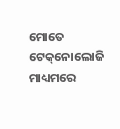ମୋତେ ଟେକ୍‌ନୋଲୋଜି ମାଧ୍ୟମରେ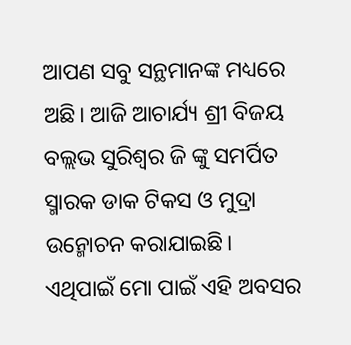ଆପଣ ସବୁ ସନ୍ଥମାନଙ୍କ ମଧ୍ୟରେ ଅଛି। ଆଜି ଆଚାର୍ଯ୍ୟ ଶ୍ରୀ ବିଜୟ ବଲ୍ଲଭ ସୁରିଶ୍ବର ଜି ଙ୍କୁ ସମର୍ପିତ ସ୍ମାରକ ଡାକ ଟିକସ ଓ ମୁଦ୍ରା ଉନ୍ମୋଚନ କରାଯାଇଛି। ଏଥିପାଇଁ ମୋ ପାଇଁ ଏହି ଅବସର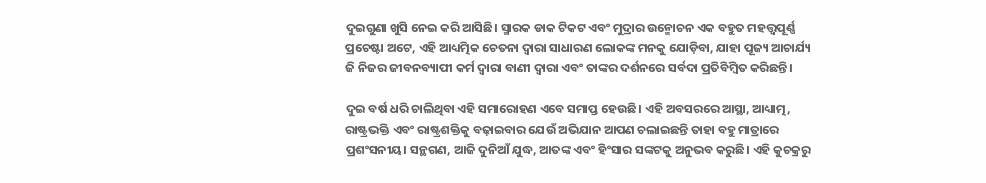ଦୁଇଗୁଣା ଖୁସି ନେଇ କରି ଆସିଛି। ସ୍ମାରକ ଡାକ ଟିକଟ ଏବଂ ମୁଦ୍ରାର ଉନ୍ମୋଚନ ଏକ ବହୁତ ମହତ୍ତ୍ବପୂର୍ଣ୍ଣ ପ୍ରଚେଷ୍ଟା ଅଟେ, ଏହି ଆଧ୍ୟତ୍ମିକ ଚେତନା ଦ୍ବାରା ସାଧାରଣ ଲୋକଙ୍କ ମନକୁ ଯୋଡ଼ିବା, ଯାହା ପୂଜ୍ୟ ଆଚାର୍ଯ୍ୟ ଜି ନିଜର ଜୀବନବ୍ୟାପୀ କର୍ମ ଦ୍ବାରା ବାଣୀ ଦ୍ବାରା ଏବଂ ତାଙ୍କର ଦର୍ଶନରେ ସର୍ବଦା ପ୍ରତିବିମ୍ବିତ କରିଛନ୍ତି।

ଦୁଇ ବର୍ଷ ଧରି ଚାଲିଥିବା ଏହି ସମାରୋହଣ ଏବେ ସମାପ୍ତ ହେଉଛି। ଏହି ଅବସରରେ ଆସ୍ଥା, ଆଧ୍ୟାତ୍ମ, ରାଷ୍ଟ୍ରଭକ୍ତି ଏବଂ ରାଷ୍ଟ୍ରଶକ୍ତିକୁ ବଢ଼ାଇବାର ଯେଉଁ ଅଭିଯାନ ଆପଣ ଚଲାଇଛନ୍ତି ତାହା ବହୁ ମାତ୍ରାରେ ପ୍ରଶଂସନୀୟ। ସନ୍ଥଗଣ, ଆଜି ଦୁନିଆଁ ଯୁଦ୍ଧ, ଆତଙ୍କ ଏବଂ ହିଂସାର ସଙ୍କଟକୁ ଅନୁଭବ କରୁଛି। ଏହି କୁଚକ୍ରରୁ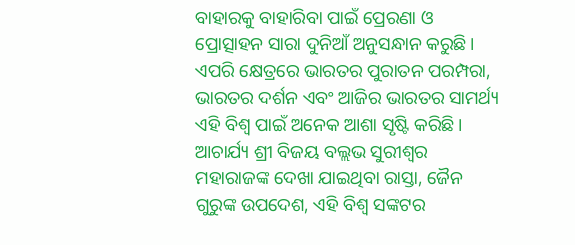ବାହାରକୁ ବାହାରିବା ପାଇଁ ପ୍ରେରଣା ଓ ପ୍ରୋତ୍ସାହନ ସାରା ଦୁନିଆଁ ଅନୁସନ୍ଧାନ କରୁଛି। ଏପରି କ୍ଷେତ୍ରରେ ଭାରତର ପୁରାତନ ପରମ୍ପରା, ଭାରତର ଦର୍ଶନ ଏବଂ ଆଜିର ଭାରତର ସାମର୍ଥ୍ୟ ଏହି ବିଶ୍ବ ପାଇଁ ଅନେକ ଆଶା ସୃଷ୍ଟି କରିଛି। ଆଚାର୍ଯ୍ୟ ଶ୍ରୀ ବିଜୟ ବଲ୍ଲଭ ସୁରୀଶ୍ବର ମହାରାଜଙ୍କ ଦେଖା ଯାଇଥିବା ରାସ୍ତା, ଜୈନ ଗୁରୁଙ୍କ ଉପଦେଶ, ଏହି ବିଶ୍ବ ସଙ୍କଟର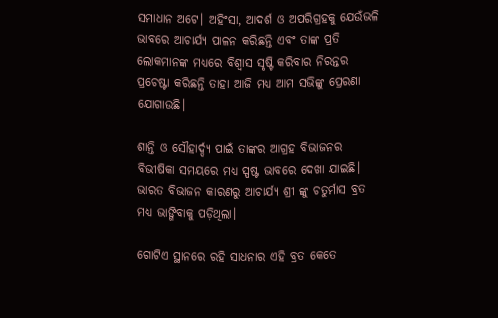ସମାଧାନ ଅଟେ। ଅହିଂସା, ଆଦର୍ଶ ଓ ଅପରିଗ୍ରହକୁ ଯେଉଁଭଳି ଭାବରେ ଆଚାର୍ଯ୍ୟ ପାଳନ କରିଛନ୍ତି ଏବଂ ତାଙ୍କ ପ୍ରତି ଲୋକମାନଙ୍କ ମଧ୍ୟରେ ବିଶ୍ବାସ ସୃଷ୍ଟି କରିବାର ନିରନ୍ତର ପ୍ରଚେଷ୍ଟା କରିଛନ୍ତି ତାହା ଆଜି ମଧ୍ୟ ଆମ ସଭିଙ୍କୁ ପ୍ରେରଣା ଯୋଗାଉଛି।

ଶାନ୍ତି ଓ ସୌହାର୍ଦ୍ଦ୍ୟ ପାଇଁ ତାଙ୍କର ଆଗ୍ରହ ବିଭାଜନର ବିଭୀଷିକା ସମୟରେ ମଧ୍ୟ ସ୍ପଷ୍ଟ ଭାବରେ ଦେଖା ଯାଇଛି। ଭାରତ ବିଭାଜନ କାରଣରୁ ଆଚାର୍ଯ୍ୟ ଶ୍ରୀ ଙ୍କୁ ଚତୁର୍ମାସ ବ୍ରତ ମଧ୍ୟ ଭାଙ୍ଗିବାକୁ ପଡ଼ିଥିଲା।

ଗୋଟିଏ ସ୍ଥାନରେ ରହି ସାଧନାର ଏହି ବ୍ରତ କେତେ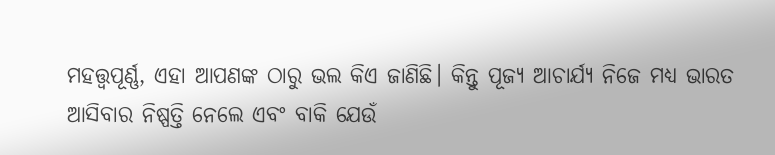ମହତ୍ତ୍ବପୂର୍ଣ୍ଣ, ଏହା ଆପଣଙ୍କ ଠାରୁ ଭଲ କିଏ ଜାଣିଛି। କିନ୍ତୁ ପୂଜ୍ୟ ଆଚାର୍ଯ୍ୟ ନିଜେ ମଧ୍ୟ ଭାରତ ଆସିବାର ନିଷ୍ପତ୍ତି ନେଲେ ଏବଂ ବାକି ଯେଉଁ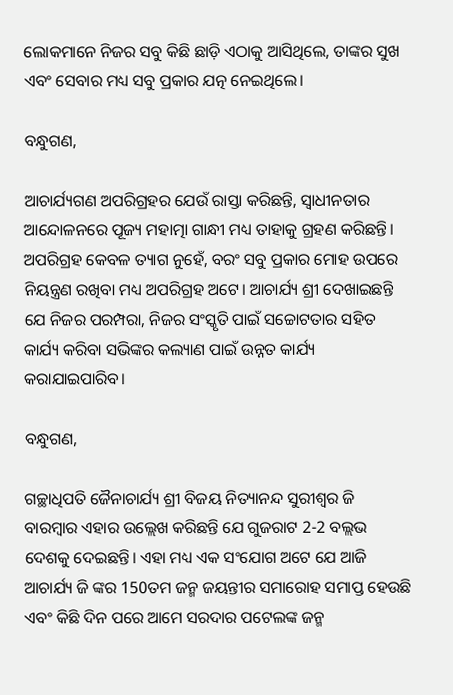ଲୋକମାନେ ନିଜର ସବୁ କିଛି ଛାଡ଼ି ଏଠାକୁ ଆସିଥିଲେ, ତାଙ୍କର ସୁଖ ଏବଂ ସେବାର ମଧ୍ୟ ସବୁ ପ୍ରକାର ଯତ୍ନ ନେଇଥିଲେ।

ବନ୍ଧୁଗଣ,

ଆଚାର୍ଯ୍ୟଗଣ ଅପରିଗ୍ରହର ଯେଉଁ ରାସ୍ତା କରିଛନ୍ତି, ସ୍ବାଧୀନତାର ଆନ୍ଦୋଳନରେ ପୂଜ୍ୟ ମହାତ୍ମା ଗାନ୍ଧୀ ମଧ୍ୟ ତାହାକୁ ଗ୍ରହଣ କରିଛନ୍ତି। ଅପରିଗ୍ରହ କେବଳ ତ୍ୟାଗ ନୁହେଁ, ବରଂ ସବୁ ପ୍ରକାର ମୋହ ଉପରେ ନିୟନ୍ତ୍ରଣ ରଖିବା ମଧ୍ୟ ଅପରିଗ୍ରହ ଅଟେ। ଆଚାର୍ଯ୍ୟ ଶ୍ରୀ ଦେଖାଇଛନ୍ତି ଯେ ନିଜର ପରମ୍ପରା, ନିଜର ସଂସ୍କୃତି ପାଇଁ ସଚ୍ଚୋଟତାର ସହିତ କାର୍ଯ୍ୟ କରିବା ସଭିଙ୍କର କଲ୍ୟାଣ ପାଇଁ ଉନ୍ନତ କାର୍ଯ୍ୟ କରାଯାଇପାରିବ।

ବନ୍ଧୁଗଣ,

ଗଚ୍ଛାଧିପତି ଜୈନାଚାର୍ଯ୍ୟ ଶ୍ରୀ ବିଜୟ ନିତ୍ୟାନନ୍ଦ ସୁରୀଶ୍ବର ଜି ବାରମ୍ବାର ଏହାର ଉଲ୍ଲେଖ କରିଛନ୍ତି ଯେ ଗୁଜରାଟ 2-2 ବଲ୍ଲଭ ଦେଶକୁ ଦେଇଛନ୍ତି। ଏହା ମଧ୍ୟ ଏକ ସଂଯୋଗ ଅଟେ ଯେ ଆଜି ଆଚାର୍ଯ୍ୟ ଜି ଙ୍କର 150ତମ ଜନ୍ମ ଜୟନ୍ତୀର ସମାରୋହ ସମାପ୍ତ ହେଉଛି ଏବଂ କିଛି ଦିନ ପରେ ଆମେ ସରଦାର ପଟେଲଙ୍କ ଜନ୍ମ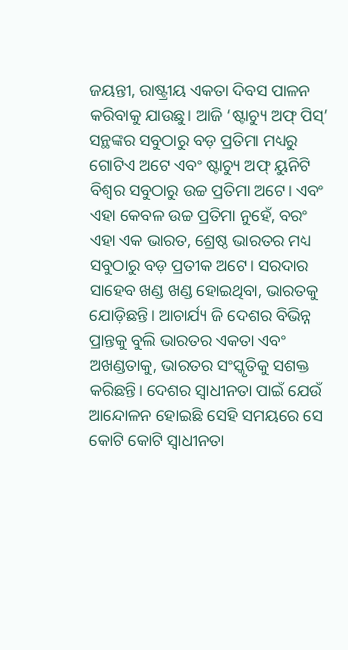ଜୟନ୍ତୀ, ରାଷ୍ଟ୍ରୀୟ ଏକତା ଦିବସ ପାଳନ କରିବାକୁ ଯାଉଛୁ। ଆଜି ‘ଷ୍ଟାଚ୍ୟୁ ଅଫ୍ ପିସ୍’ ସନ୍ଥଙ୍କର ସବୁଠାରୁ ବଡ଼ ପ୍ରତିମା ମଧ୍ୟରୁ ଗୋଟିଏ ଅଟେ ଏବଂ ଷ୍ଟାଚ୍ୟୁ ଅଫ୍ ୟୁନିଟି ବିଶ୍ବର ସବୁଠାରୁ ଉଚ୍ଚ ପ୍ରତିମା ଅଟେ। ଏବଂ ଏହା କେବଳ ଉଚ୍ଚ ପ୍ରତିମା ନୁହେଁ, ବରଂ ଏହା ଏକ ଭାରତ, ଶ୍ରେଷ୍ଠ ଭାରତର ମଧ୍ୟ ସବୁଠାରୁ ବଡ଼ ପ୍ରତୀକ ଅଟେ। ସରଦାର ସାହେବ ଖଣ୍ଡ ଖଣ୍ଡ ହୋଇଥିବା, ଭାରତକୁ ଯୋଡ଼ିଛନ୍ତି। ଆଚାର୍ଯ୍ୟ ଜି ଦେଶର ବିଭିନ୍ନ ପ୍ରାନ୍ତକୁ ବୁଲି ଭାରତର ଏକତା ଏବଂ ଅଖଣ୍ଡତାକୁ, ଭାରତର ସଂସ୍କୃତିକୁ ସଶକ୍ତ କରିଛନ୍ତି। ଦେଶର ସ୍ବାଧୀନତା ପାଇଁ ଯେଉଁ ଆନ୍ଦୋଳନ ହୋଇଛି ସେହି ସମୟରେ ସେ କୋଟି କୋଟି ସ୍ବାଧୀନତା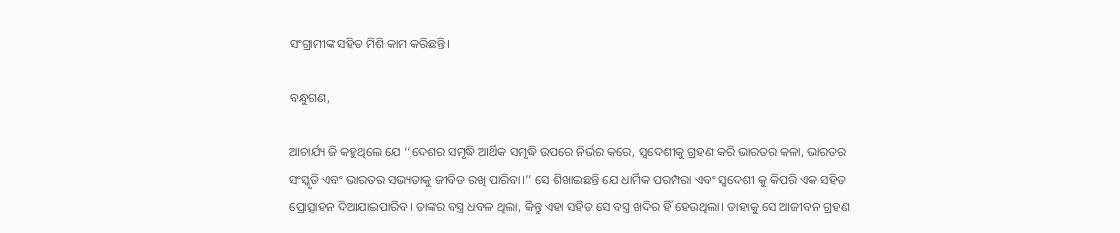ସଂଗ୍ରାମୀଙ୍କ ସହିତ ମିଶି କାମ କରିଛନ୍ତି।

ବନ୍ଧୁଗଣ,

ଆଚାର୍ଯ୍ୟ ଜି କହୁଥିଲେ ଯେ ‘‘ଦେଶର ସମୃଦ୍ଧି ଆର୍ଥିକ ସମୃଦ୍ଧି ଉପରେ ନିର୍ଭର କରେ, ସ୍ବଦେଶୀକୁ ଗ୍ରହଣ କରି ଭାରତର କଳା, ଭାରତର ସଂସ୍କୃତି ଏବଂ ଭାରତର ସଭ୍ୟତାକୁ ଜୀବିତ ରଖି ପାରିବା।’’ ସେ ଶିଖାଇଛନ୍ତି ଯେ ଧାର୍ମିକ ପରମ୍ପରା ଏବଂ ସ୍ବଦେଶୀ କୁ କିପରି ଏକ ସହିତ ପ୍ରୋତ୍ସାହନ ଦିଆଯାଇପାରିବ। ତାଙ୍କର ବସ୍ତ୍ର ଧବଳ ଥିଲା, କିନ୍ତୁ ଏହା ସହିତ ସେ ବସ୍ତ୍ର ଖଦିର ହିଁ ହେଉଥିଲା। ତାହାକୁ ସେ ଆଜୀବନ ଗ୍ରହଣ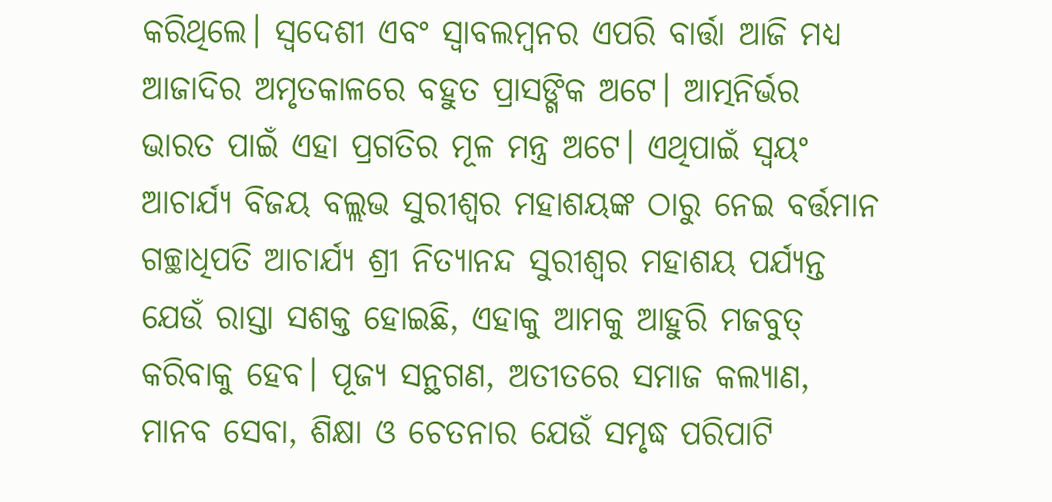କରିଥିଲେ। ସ୍ବଦେଶୀ ଏବଂ ସ୍ବାବଲମ୍ବନର ଏପରି ବାର୍ତ୍ତା ଆଜି ମଧ୍ୟ ଆଜାଦିର ଅମୃତକାଳରେ ବହୁତ ପ୍ରାସଙ୍ଗିକ ଅଟେ। ଆତ୍ମନିର୍ଭର ଭାରତ ପାଇଁ ଏହା ପ୍ରଗତିର ମୂଳ ମନ୍ତ୍ର ଅଟେ। ଏଥିପାଇଁ ସ୍ବୟଂ ଆଚାର୍ଯ୍ୟ ବିଜୟ ବଲ୍ଲଭ ସୁରୀଶ୍ବର ମହାଶୟଙ୍କ ଠାରୁ ନେଇ ବର୍ତ୍ତମାନ ଗଚ୍ଛାଧିପତି ଆଚାର୍ଯ୍ୟ ଶ୍ରୀ ନିତ୍ୟାନନ୍ଦ ସୁରୀଶ୍ବର ମହାଶୟ ପର୍ଯ୍ୟନ୍ତ ଯେଉଁ ରାସ୍ତା ସଶକ୍ତ ହୋଇଛି, ଏହାକୁ ଆମକୁ ଆହୁରି ମଜବୁତ୍ କରିବାକୁ ହେବ। ପୂଜ୍ୟ ସନ୍ଥଗଣ, ଅତୀତରେ ସମାଜ କଲ୍ୟାଣ, ମାନବ ସେବା, ଶିକ୍ଷା ଓ ଚେତନାର ଯେଉଁ ସମୃଦ୍ଧ ପରିପାଟି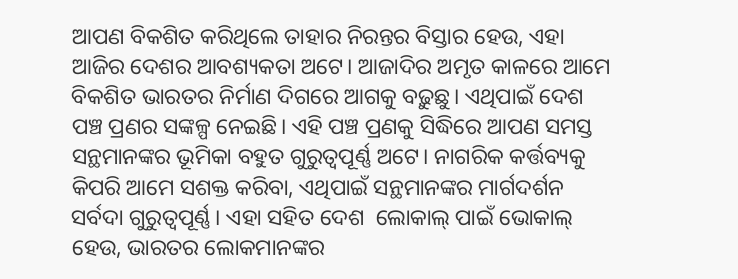ଆପଣ ବିକଶିତ କରିଥିଲେ ତାହାର ନିରନ୍ତର ବିସ୍ତାର ହେଉ, ଏହା ଆଜିର ଦେଶର ଆବଶ୍ୟକତା ଅଟେ। ଆଜାଦିର ଅମୃତ କାଳରେ ଆମେ ବିକଶିତ ଭାରତର ନିର୍ମାଣ ଦିଗରେ ଆଗକୁ ବଢ଼ୁଛୁ। ଏଥିପାଇଁ ଦେଶ ପଞ୍ଚ ପ୍ରଣର ସଙ୍କଳ୍ପ ନେଇଛି। ଏହି ପଞ୍ଚ ପ୍ରଣକୁ ସିଦ୍ଧିରେ ଆପଣ ସମସ୍ତ ସନ୍ଥମାନଙ୍କର ଭୂମିକା ବହୁତ ଗୁରୁତ୍ବପୂର୍ଣ୍ଣ ଅଟେ। ନାଗରିକ କର୍ତ୍ତବ୍ୟକୁ କିପରି ଆମେ ସଶକ୍ତ କରିବା, ଏଥିପାଇଁ ସନ୍ଥମାନଙ୍କର ମାର୍ଗଦର୍ଶନ ସର୍ବଦା ଗୁରୁତ୍ବପୂର୍ଣ୍ଣ। ଏହା ସହିତ ଦେଶ  ଲୋକାଲ୍ ପାଇଁ ଭୋକାଲ୍ ହେଉ, ଭାରତର ଲୋକମାନଙ୍କର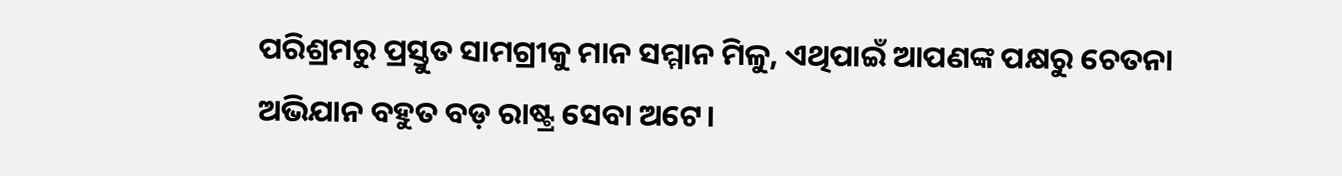ପରିଶ୍ରମରୁ ପ୍ରସ୍ତୁତ ସାମଗ୍ରୀକୁ ମାନ ସମ୍ମାନ ମିଳୁ, ଏଥିପାଇଁ ଆପଣଙ୍କ ପକ୍ଷରୁ ଚେତନା ଅଭିଯାନ ବହୁତ ବଡ଼ ରାଷ୍ଟ୍ର ସେବା ଅଟେ।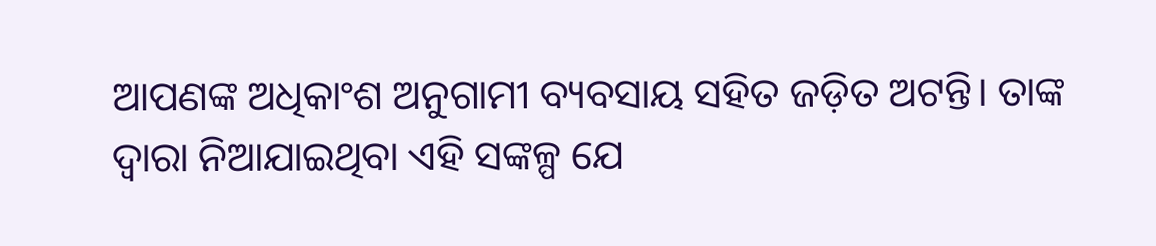ଆପଣଙ୍କ ଅଧିକାଂଶ ଅନୁଗାମୀ ବ୍ୟବସାୟ ସହିତ ଜଡ଼ିତ ଅଟନ୍ତି। ତାଙ୍କ ଦ୍ବାରା ନିଆଯାଇଥିବା ଏହି ସଙ୍କଳ୍ପ ଯେ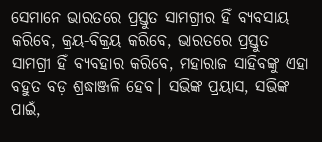ସେମାନେ ଭାରତରେ ପ୍ରସ୍ତୁତ ସାମଗ୍ରୀର ହିଁ ବ୍ୟବସାୟ କରିବେ, କ୍ରୟ-ବିକ୍ରୟ କରିବେ, ଭାରତରେ ପ୍ରସ୍ତୁତ ସାମଗ୍ରୀ ହିଁ ବ୍ୟବହାର କରିବେ, ମହାରାଜ ସାହିବଙ୍କୁ ଏହା ବହୁତ ବଡ଼ ଶ୍ରଦ୍ଧାଞ୍ଜଳି ହେବ। ସଭିଙ୍କ ପ୍ରୟାସ, ସଭିଙ୍କ ପାଇଁ,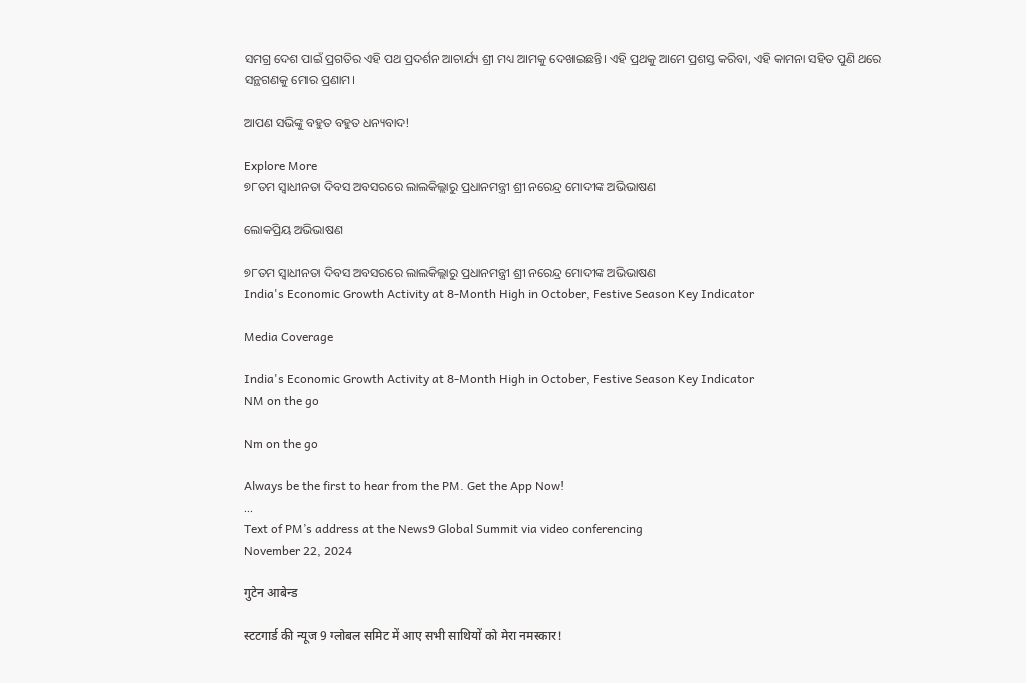ସମଗ୍ର ଦେଶ ପାଇଁ ପ୍ରଗତିର ଏହି ପଥ ପ୍ରଦର୍ଶନ ଆଚାର୍ଯ୍ୟ ଶ୍ରୀ ମଧ୍ୟ ଆମକୁ ଦେଖାଇଛନ୍ତି। ଏହି ପ୍ରଥକୁ ଆମେ ପ୍ରଶସ୍ତ କରିବା, ଏହି କାମନା ସହିତ ପୁଣି ଥରେ ସନ୍ଥଗଣକୁ ମୋର ପ୍ରଣାମ।

ଆପଣ ସଭିଙ୍କୁ ବହୁତ ବହୁତ ଧନ୍ୟବାଦ!

Explore More
୭୮ତମ ସ୍ୱାଧୀନତା ଦିବସ ଅବସରରେ ଲାଲକିଲ୍ଲାରୁ ପ୍ରଧାନମନ୍ତ୍ରୀ ଶ୍ରୀ ନରେନ୍ଦ୍ର ମୋଦୀଙ୍କ ଅଭିଭାଷଣ

ଲୋକପ୍ରିୟ ଅଭିଭାଷଣ

୭୮ତମ ସ୍ୱାଧୀନତା ଦିବସ ଅବସରରେ ଲାଲକିଲ୍ଲାରୁ ପ୍ରଧାନମନ୍ତ୍ରୀ ଶ୍ରୀ ନରେନ୍ଦ୍ର ମୋଦୀଙ୍କ ଅଭିଭାଷଣ
India's Economic Growth Activity at 8-Month High in October, Festive Season Key Indicator

Media Coverage

India's Economic Growth Activity at 8-Month High in October, Festive Season Key Indicator
NM on the go

Nm on the go

Always be the first to hear from the PM. Get the App Now!
...
Text of PM’s address at the News9 Global Summit via video conferencing
November 22, 2024

गुटेन आबेन्ड

स्टटगार्ड की न्यूज 9 ग्लोबल समिट में आए सभी साथियों को मेरा नमस्कार!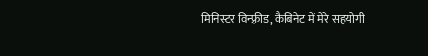मिनिस्टर विन्फ़्रीड, कैबिनेट में मेरे सहयोगी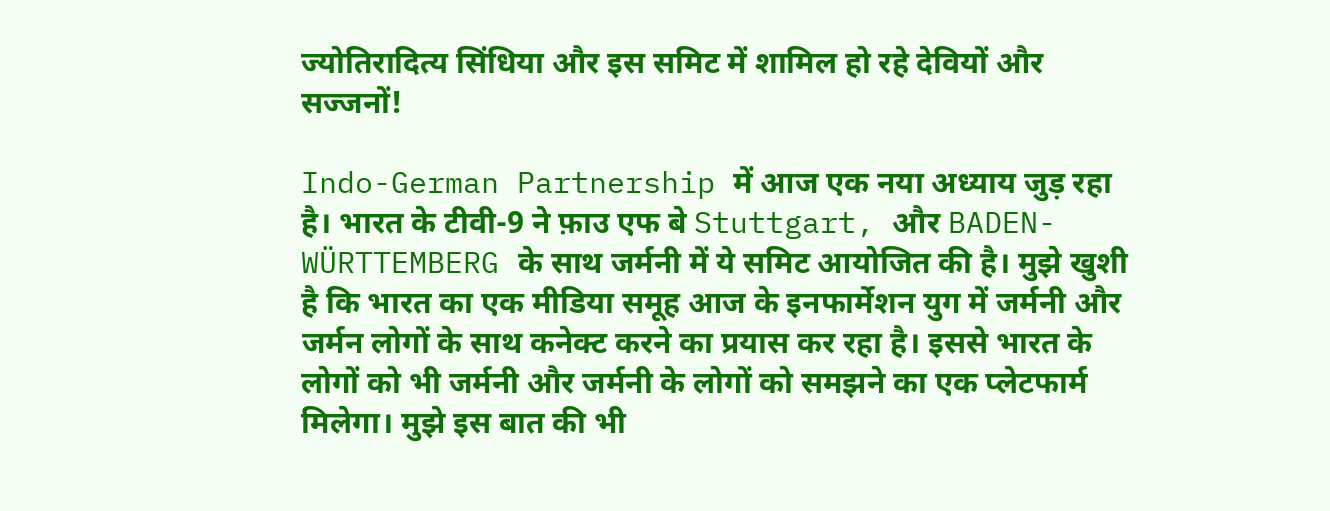ज्योतिरादित्य सिंधिया और इस समिट में शामिल हो रहे देवियों और सज्जनों!

Indo-German Partnership में आज एक नया अध्याय जुड़ रहा है। भारत के टीवी-9 ने फ़ाउ एफ बे Stuttgart, और BADEN-WÜRTTEMBERG के साथ जर्मनी में ये समिट आयोजित की है। मुझे खुशी है कि भारत का एक मीडिया समूह आज के इनफार्मेशन युग में जर्मनी और जर्मन लोगों के साथ कनेक्ट करने का प्रयास कर रहा है। इससे भारत के लोगों को भी जर्मनी और जर्मनी के लोगों को समझने का एक प्लेटफार्म मिलेगा। मुझे इस बात की भी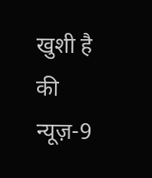खुशी है की न्यूज़-9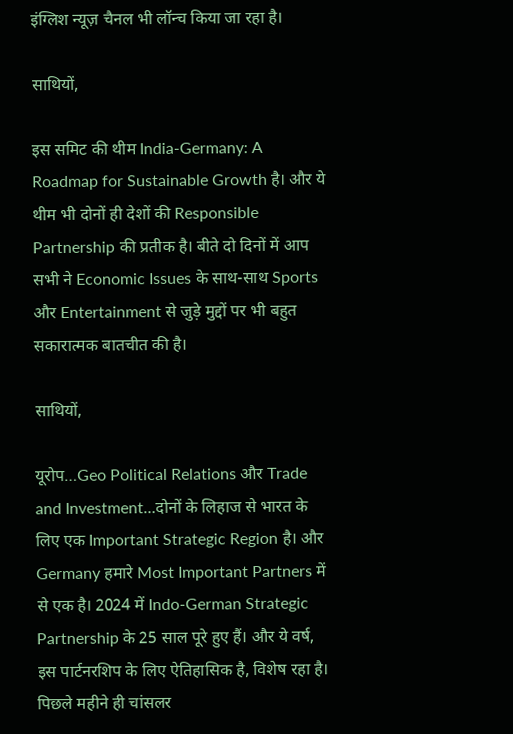इंग्लिश न्यूज़ चैनल भी लॉन्च किया जा रहा है।

साथियों,

इस समिट की थीम India-Germany: A Roadmap for Sustainable Growth है। और ये थीम भी दोनों ही देशों की Responsible Partnership की प्रतीक है। बीते दो दिनों में आप सभी ने Economic Issues के साथ-साथ Sports और Entertainment से जुड़े मुद्दों पर भी बहुत सकारात्मक बातचीत की है।

साथियों,

यूरोप…Geo Political Relations और Trade and Investment…दोनों के लिहाज से भारत के लिए एक Important Strategic Region है। और Germany हमारे Most Important Partners में से एक है। 2024 में Indo-German Strategic Partnership के 25 साल पूरे हुए हैं। और ये वर्ष, इस पार्टनरशिप के लिए ऐतिहासिक है, विशेष रहा है। पिछले महीने ही चांसलर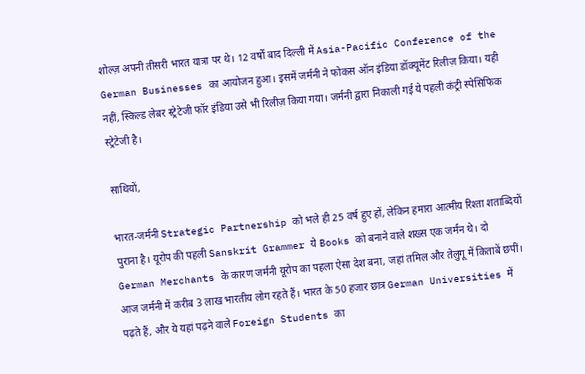शोल्ज़ अपनी तीसरी भारत यात्रा पर थे। 12 वर्षों बाद दिल्ली में Asia-Pacific Conference of the German Businesses का आयोजन हुआ। इसमें जर्मनी ने फोकस ऑन इंडिया डॉक्यूमेंट रिलीज़ किया। यही नहीं, स्किल्ड लेबर स्ट्रेटेजी फॉर इंडिया उसे भी रिलीज़ किया गया। जर्मनी द्वारा निकाली गई ये पहली कंट्री स्पेसिफिक स्ट्रेटेजी है।

साथियों,

भारत-जर्मनी Strategic Partnership को भले ही 25 वर्ष हुए हों, लेकिन हमारा आत्मीय रिश्ता शताब्दियों पुराना है। यूरोप की पहली Sanskrit Grammer ये Books को बनाने वाले शख्स एक जर्मन थे। दो German Merchants के कारण जर्मनी यूरोप का पहला ऐसा देश बना, जहां तमिल और तेलुगू में किताबें छपीं। आज जर्मनी में करीब 3 लाख भारतीय लोग रहते हैं। भारत के 50 हजार छात्र German Universities में पढ़ते हैं, और ये यहां पढ़ने वाले Foreign Students का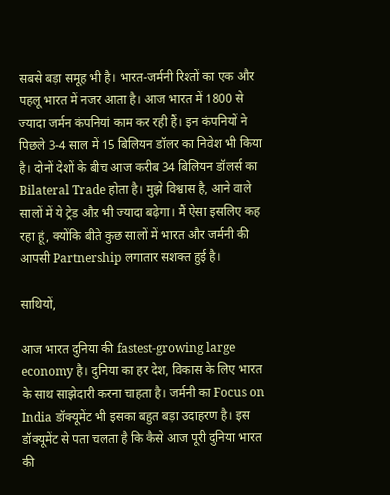सबसे बड़ा समूह भी है। भारत-जर्मनी रिश्तों का एक और पहलू भारत में नजर आता है। आज भारत में 1800 से ज्यादा जर्मन कंपनियां काम कर रही हैं। इन कंपनियों ने पिछले 3-4 साल में 15 बिलियन डॉलर का निवेश भी किया है। दोनों देशों के बीच आज करीब 34 बिलियन डॉलर्स का Bilateral Trade होता है। मुझे विश्वास है, आने वाले सालों में ये ट्रेड औऱ भी ज्यादा बढ़ेगा। मैं ऐसा इसलिए कह रहा हूं, क्योंकि बीते कुछ सालों में भारत और जर्मनी की आपसी Partnership लगातार सशक्त हुई है।

साथियों,

आज भारत दुनिया की fastest-growing large economy है। दुनिया का हर देश, विकास के लिए भारत के साथ साझेदारी करना चाहता है। जर्मनी का Focus on India डॉक्यूमेंट भी इसका बहुत बड़ा उदाहरण है। इस डॉक्यूमेंट से पता चलता है कि कैसे आज पूरी दुनिया भारत की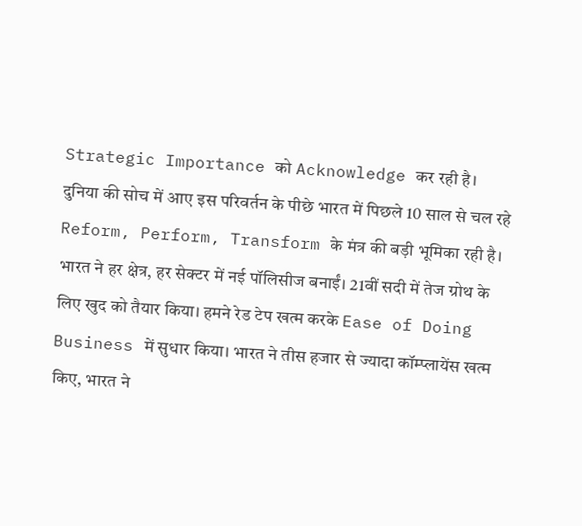Strategic Importance को Acknowledge कर रही है। दुनिया की सोच में आए इस परिवर्तन के पीछे भारत में पिछले 10 साल से चल रहे Reform, Perform, Transform के मंत्र की बड़ी भूमिका रही है। भारत ने हर क्षेत्र, हर सेक्टर में नई पॉलिसीज बनाईं। 21वीं सदी में तेज ग्रोथ के लिए खुद को तैयार किया। हमने रेड टेप खत्म करके Ease of Doing Business में सुधार किया। भारत ने तीस हजार से ज्यादा कॉम्प्लायेंस खत्म किए, भारत ने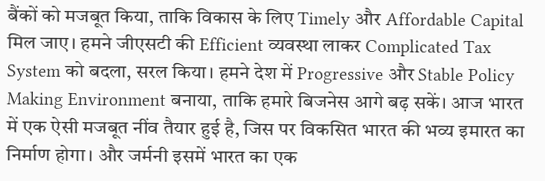बैंकों को मजबूत किया, ताकि विकास के लिए Timely और Affordable Capital मिल जाए। हमने जीएसटी की Efficient व्यवस्था लाकर Complicated Tax System को बदला, सरल किया। हमने देश में Progressive और Stable Policy Making Environment बनाया, ताकि हमारे बिजनेस आगे बढ़ सकें। आज भारत में एक ऐसी मजबूत नींव तैयार हुई है, जिस पर विकसित भारत की भव्य इमारत का निर्माण होगा। और जर्मनी इसमें भारत का एक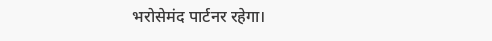भरोसेमंद पार्टनर रहेगा।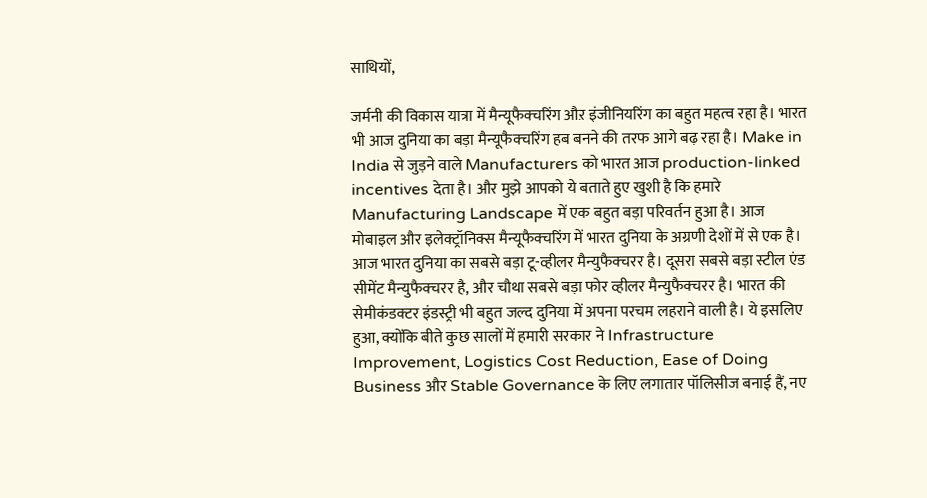साथियों,

जर्मनी की विकास यात्रा में मैन्यूफैक्चरिंग औऱ इंजीनियरिंग का बहुत महत्व रहा है। भारत भी आज दुनिया का बड़ा मैन्यूफैक्चरिंग हब बनने की तरफ आगे बढ़ रहा है। Make in India से जुड़ने वाले Manufacturers को भारत आज production-linked incentives देता है। और मुझे आपको ये बताते हुए खुशी है कि हमारे Manufacturing Landscape में एक बहुत बड़ा परिवर्तन हुआ है। आज मोबाइल और इलेक्ट्रॉनिक्स मैन्यूफैक्चरिंग में भारत दुनिया के अग्रणी देशों में से एक है। आज भारत दुनिया का सबसे बड़ा टू-व्हीलर मैन्युफैक्चरर है। दूसरा सबसे बड़ा स्टील एंड सीमेंट मैन्युफैक्चरर है, और चौथा सबसे बड़ा फोर व्हीलर मैन्युफैक्चरर है। भारत की सेमीकंडक्टर इंडस्ट्री भी बहुत जल्द दुनिया में अपना परचम लहराने वाली है। ये इसलिए हुआ, क्योंकि बीते कुछ सालों में हमारी सरकार ने Infrastructure Improvement, Logistics Cost Reduction, Ease of Doing Business और Stable Governance के लिए लगातार पॉलिसीज बनाई हैं, नए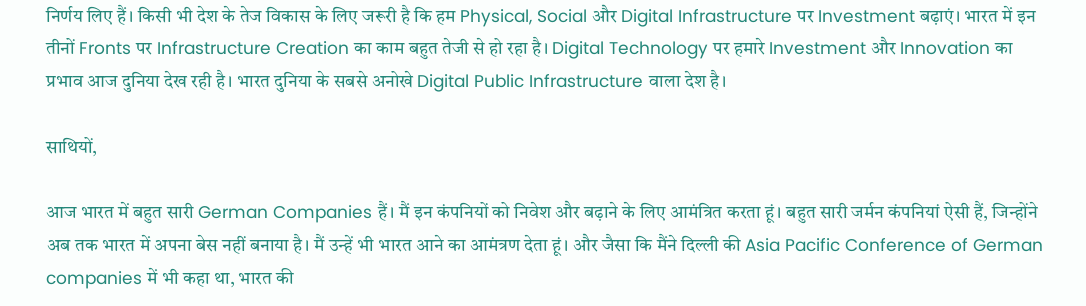निर्णय लिए हैं। किसी भी देश के तेज विकास के लिए जरूरी है कि हम Physical, Social और Digital Infrastructure पर Investment बढ़ाएं। भारत में इन तीनों Fronts पर Infrastructure Creation का काम बहुत तेजी से हो रहा है। Digital Technology पर हमारे Investment और Innovation का प्रभाव आज दुनिया देख रही है। भारत दुनिया के सबसे अनोखे Digital Public Infrastructure वाला देश है।

साथियों,

आज भारत में बहुत सारी German Companies हैं। मैं इन कंपनियों को निवेश और बढ़ाने के लिए आमंत्रित करता हूं। बहुत सारी जर्मन कंपनियां ऐसी हैं, जिन्होंने अब तक भारत में अपना बेस नहीं बनाया है। मैं उन्हें भी भारत आने का आमंत्रण देता हूं। और जैसा कि मैंने दिल्ली की Asia Pacific Conference of German companies में भी कहा था, भारत की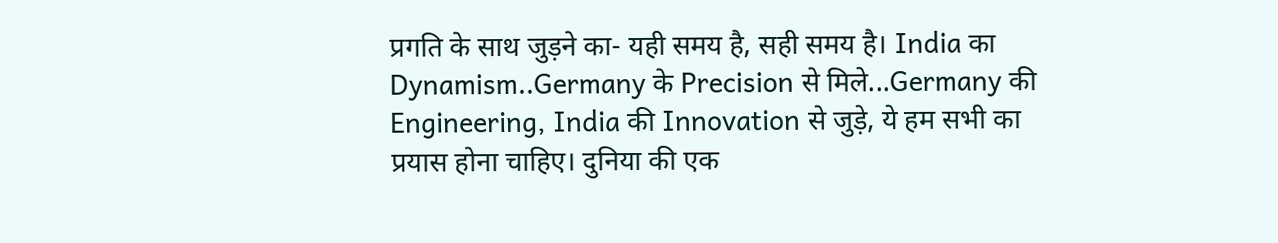प्रगति के साथ जुड़ने का- यही समय है, सही समय है। India का Dynamism..Germany के Precision से मिले...Germany की Engineering, India की Innovation से जुड़े, ये हम सभी का प्रयास होना चाहिए। दुनिया की एक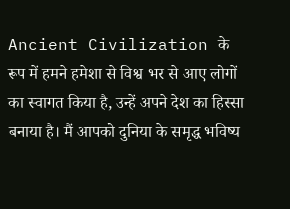Ancient Civilization के रूप में हमने हमेशा से विश्व भर से आए लोगों का स्वागत किया है, उन्हें अपने देश का हिस्सा बनाया है। मैं आपको दुनिया के समृद्ध भविष्य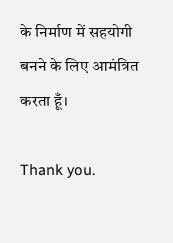के निर्माण में सहयोगी बनने के लिए आमंत्रित करता हूँ।

Thank you.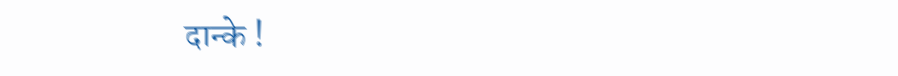दान्के !